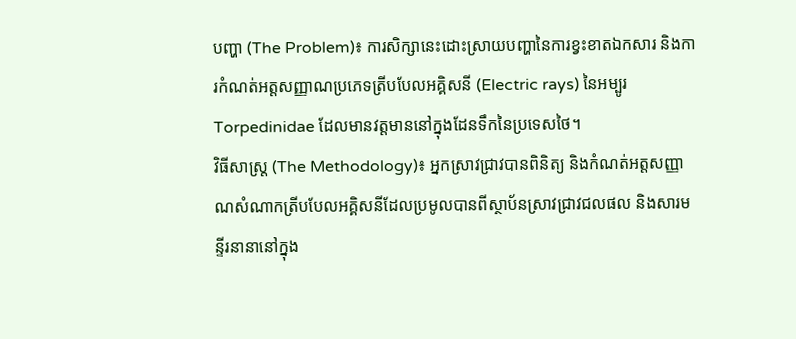បញ្ហា (The Problem)៖ ការសិក្សានេះដោះស្រាយបញ្ហានៃការខ្វះខាតឯកសារ និងការកំណត់អត្តសញ្ញាណប្រភេទត្រីបបែលអគ្គិសនី (Electric rays) នៃអម្បូរ Torpedinidae ដែលមានវត្តមាននៅក្នុងដែនទឹកនៃប្រទេសថៃ។
វិធីសាស្ត្រ (The Methodology)៖ អ្នកស្រាវជ្រាវបានពិនិត្យ និងកំណត់អត្តសញ្ញាណសំណាកត្រីបបែលអគ្គិសនីដែលប្រមូលបានពីស្ថាប័នស្រាវជ្រាវជលផល និងសារមន្ទីរនានានៅក្នុង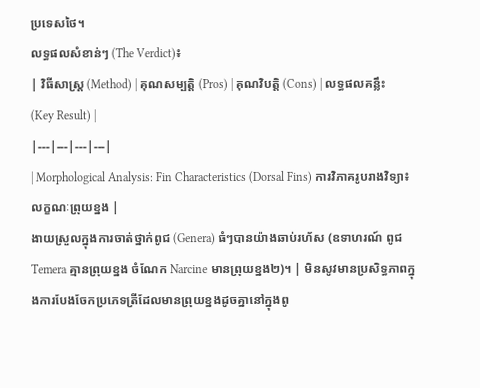ប្រទេសថៃ។
លទ្ធផលសំខាន់ៗ (The Verdict)៖
| វិធីសាស្ត្រ (Method) | គុណសម្បត្តិ (Pros) | គុណវិបត្តិ (Cons) | លទ្ធផលគន្លឹះ (Key Result) |
|---|---|---|---|
| Morphological Analysis: Fin Characteristics (Dorsal Fins) ការវិភាគរូបរាងវិទ្យា៖ លក្ខណៈព្រុយខ្នង |
ងាយស្រួលក្នុងការចាត់ថ្នាក់ពូជ (Genera) ធំៗបានយ៉ាងឆាប់រហ័ស (ឧទាហរណ៍ ពូជ Temera គ្មានព្រុយខ្នង ចំណែក Narcine មានព្រុយខ្នង២)។ | មិនសូវមានប្រសិទ្ធភាពក្នុងការបែងចែកប្រភេទត្រីដែលមានព្រុយខ្នងដូចគ្នានៅក្នុងពូ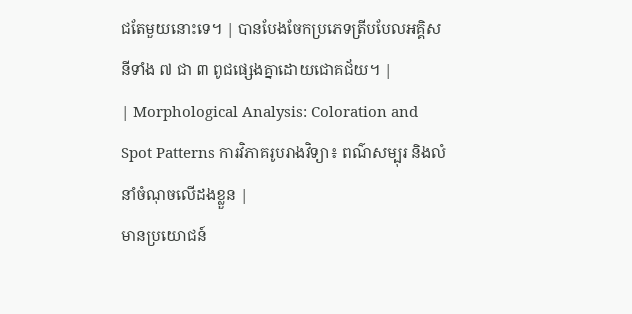ជតែមួយនោះទេ។ | បានបែងចែកប្រភេទត្រីបបែលអគ្គិសនីទាំង ៧ ជា ៣ ពូជផ្សេងគ្នាដោយជោគជ័យ។ |
| Morphological Analysis: Coloration and Spot Patterns ការវិភាគរូបរាងវិទ្យា៖ ពណ៌សម្បុរ និងលំនាំចំណុចលើដងខ្លួន |
មានប្រយោជន៍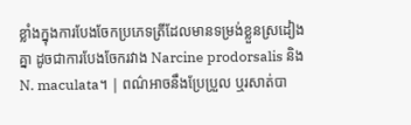ខ្លាំងក្នុងការបែងចែកប្រភេទត្រីដែលមានទម្រង់ខ្លួនស្រដៀងគ្នា ដូចជាការបែងចែករវាង Narcine prodorsalis និង N. maculata។ | ពណ៌អាចនឹងប្រែប្រួល ឬរសាត់បា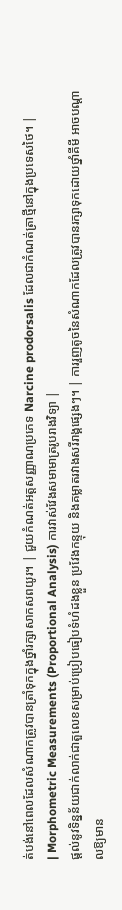ត់បង់នៅពេលដែលសំណាកត្រូវបានត្រាំទុកក្នុងថ្នាំរក្សាសាកសពយូរ។ | ជួយកំណត់អត្តសញ្ញាណប្រភេទ Narcine prodorsalis ដែលជាកំណត់ត្រាថ្មីនៅក្នុងប្រទេសថៃ។ |
| Morphometric Measurements (Proportional Analysis) ការវាស់វែងសមាមាត្ររូបរាងវិទ្យា |
ផ្តល់នូវទិន្នន័យជាក់លាក់ជាតួលេខសម្រាប់ប្រៀបធៀបទំហំដងខ្លួន ប្រវែងកន្ទុយ និងគម្លាតរវាងសរីរាង្គផ្សេងៗ។ | ការរួញតូចនៃសំណាកដែលត្រូវបានរក្សាទុកដោយថ្នាំគីមី អាចបណ្តាលឱ្យមាន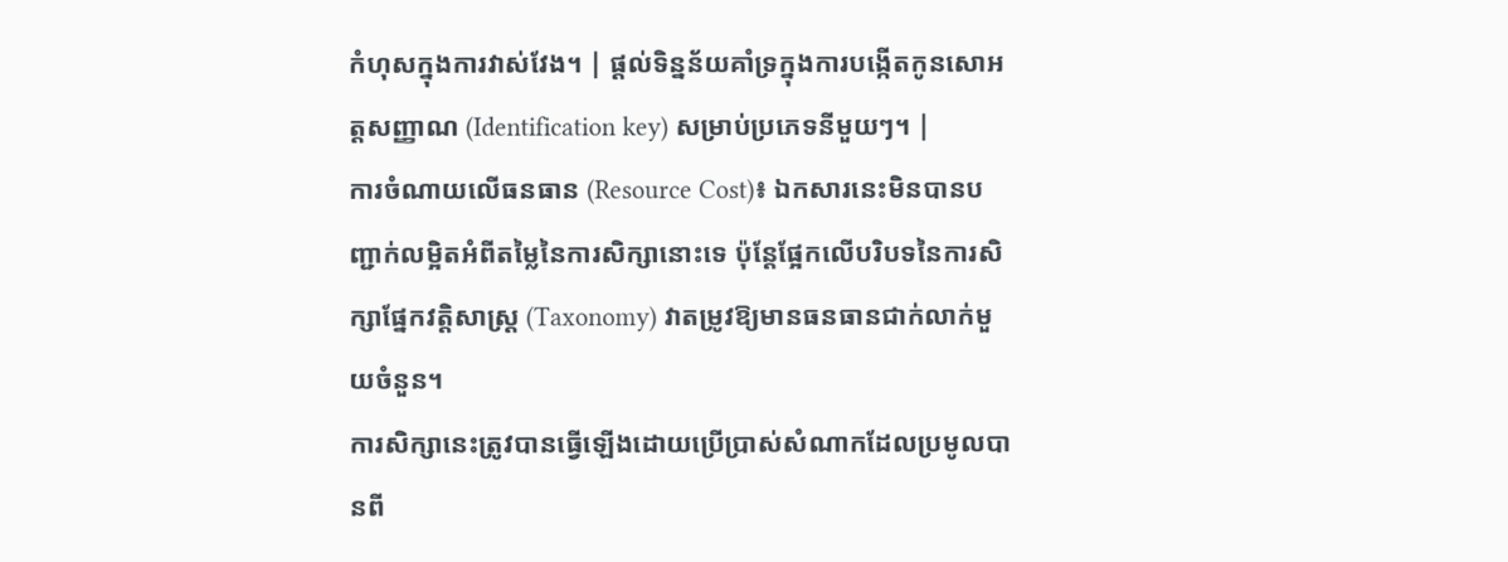កំហុសក្នុងការវាស់វែង។ | ផ្តល់ទិន្នន័យគាំទ្រក្នុងការបង្កើតកូនសោអត្តសញ្ញាណ (Identification key) សម្រាប់ប្រភេទនីមួយៗ។ |
ការចំណាយលើធនធាន (Resource Cost)៖ ឯកសារនេះមិនបានបញ្ជាក់លម្អិតអំពីតម្លៃនៃការសិក្សានោះទេ ប៉ុន្តែផ្អែកលើបរិបទនៃការសិក្សាផ្នែកវត្តិសាស្ត្រ (Taxonomy) វាតម្រូវឱ្យមានធនធានជាក់លាក់មួយចំនួន។
ការសិក្សានេះត្រូវបានធ្វើឡើងដោយប្រើប្រាស់សំណាកដែលប្រមូលបានពី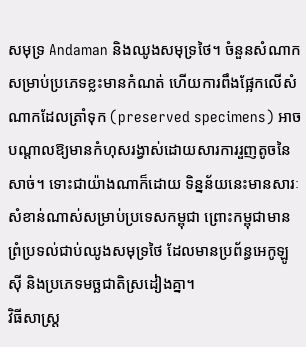សមុទ្រ Andaman និងឈូងសមុទ្រថៃ។ ចំនួនសំណាកសម្រាប់ប្រភេទខ្លះមានកំណត់ ហើយការពឹងផ្អែកលើសំណាកដែលត្រាំទុក (preserved specimens) អាចបណ្តាលឱ្យមានកំហុសរង្វាស់ដោយសារការរួញតូចនៃសាច់។ ទោះជាយ៉ាងណាក៏ដោយ ទិន្នន័យនេះមានសារៈសំខាន់ណាស់សម្រាប់ប្រទេសកម្ពុជា ព្រោះកម្ពុជាមានព្រំប្រទល់ជាប់ឈូងសមុទ្រថៃ ដែលមានប្រព័ន្ធអេកូឡូស៊ី និងប្រភេទមច្ឆជាតិស្រដៀងគ្នា។
វិធីសាស្ត្រ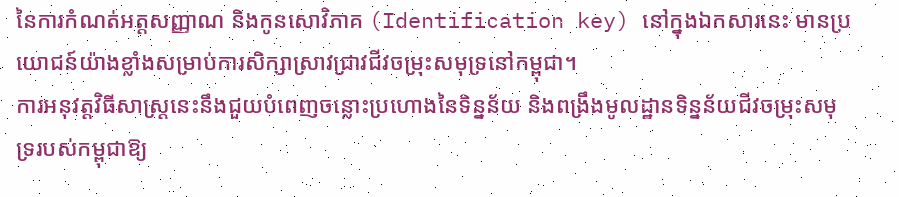នៃការកំណត់អត្តសញ្ញាណ និងកូនសោវិភាគ (Identification key) នៅក្នុងឯកសារនេះ មានប្រយោជន៍យ៉ាងខ្លាំងសម្រាប់ការសិក្សាស្រាវជ្រាវជីវចម្រុះសមុទ្រនៅកម្ពុជា។
ការអនុវត្តវិធីសាស្ត្រនេះនឹងជួយបំពេញចន្លោះប្រហោងនៃទិន្នន័យ និងពង្រឹងមូលដ្ឋានទិន្នន័យជីវចម្រុះសមុទ្ររបស់កម្ពុជាឱ្យ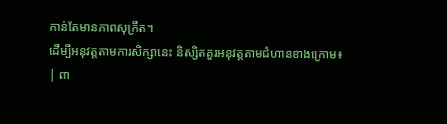កាន់តែមានភាពសុក្រឹត។
ដើម្បីអនុវត្តតាមការសិក្សានេះ និស្សិតគួរអនុវត្តតាមជំហានខាងក្រោម៖
| ពា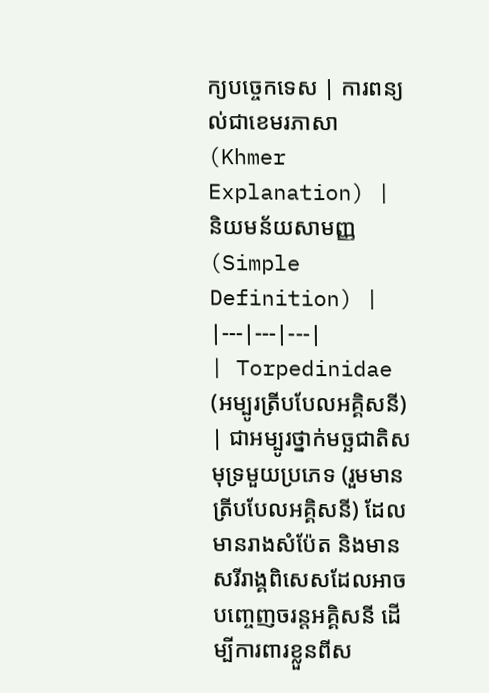ក្យបច្ចេកទេស | ការពន្យល់ជាខេមរភាសា (Khmer Explanation) | និយមន័យសាមញ្ញ (Simple Definition) |
|---|---|---|
| Torpedinidae (អម្បូរត្រីបបែលអគ្គិសនី) | ជាអម្បូរថ្នាក់មច្ឆជាតិសមុទ្រមួយប្រភេទ (រួមមានត្រីបបែលអគ្គិសនី) ដែលមានរាងសំប៉ែត និងមានសរីរាង្គពិសេសដែលអាចបញ្ចេញចរន្តអគ្គិសនី ដើម្បីការពារខ្លួនពីស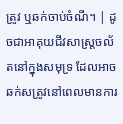ត្រូវ ឬឆក់ចាប់ចំណី។ | ដូចជាអាគុយជីវសាស្ត្រចល័តនៅក្នុងសមុទ្រ ដែលអាចឆក់សត្រូវនៅពេលមានការ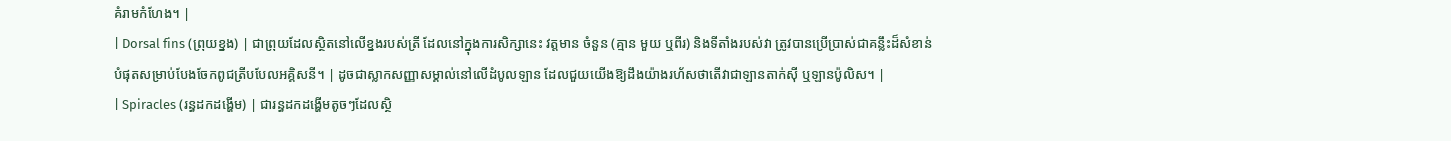គំរាមកំហែង។ |
| Dorsal fins (ព្រុយខ្នង) | ជាព្រុយដែលស្ថិតនៅលើខ្នងរបស់ត្រី ដែលនៅក្នុងការសិក្សានេះ វត្តមាន ចំនួន (គ្មាន មួយ ឬពីរ) និងទីតាំងរបស់វា ត្រូវបានប្រើប្រាស់ជាគន្លឹះដ៏សំខាន់បំផុតសម្រាប់បែងចែកពូជត្រីបបែលអគ្គិសនី។ | ដូចជាស្លាកសញ្ញាសម្គាល់នៅលើដំបូលឡាន ដែលជួយយើងឱ្យដឹងយ៉ាងរហ័សថាតើវាជាឡានតាក់ស៊ី ឬឡានប៉ូលិស។ |
| Spiracles (រន្ធដកដង្ហើម) | ជារន្ធដកដង្ហើមតូចៗដែលស្ថិ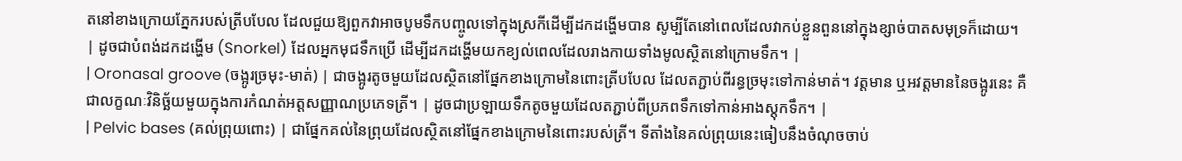តនៅខាងក្រោយភ្នែករបស់ត្រីបបែល ដែលជួយឱ្យពួកវាអាចបូមទឹកបញ្ចូលទៅក្នុងស្រកីដើម្បីដកដង្ហើមបាន សូម្បីតែនៅពេលដែលវាកប់ខ្លួនពួននៅក្នុងខ្សាច់បាតសមុទ្រក៏ដោយ។ | ដូចជាបំពង់ដកដង្ហើម (Snorkel) ដែលអ្នកមុជទឹកប្រើ ដើម្បីដកដង្ហើមយកខ្យល់ពេលដែលរាងកាយទាំងមូលស្ថិតនៅក្រោមទឹក។ |
| Oronasal groove (ចង្អូរច្រមុះ-មាត់) | ជាចង្អូរតូចមួយដែលស្ថិតនៅផ្នែកខាងក្រោមនៃពោះត្រីបបែល ដែលតភ្ជាប់ពីរន្ធច្រមុះទៅកាន់មាត់។ វត្តមាន ឬអវត្តមាននៃចង្អូរនេះ គឺជាលក្ខណៈវិនិច្ឆ័យមួយក្នុងការកំណត់អត្តសញ្ញាណប្រភេទត្រី។ | ដូចជាប្រឡាយទឹកតូចមួយដែលតភ្ជាប់ពីប្រភពទឹកទៅកាន់អាងស្តុកទឹក។ |
| Pelvic bases (គល់ព្រុយពោះ) | ជាផ្នែកគល់នៃព្រុយដែលស្ថិតនៅផ្នែកខាងក្រោមនៃពោះរបស់ត្រី។ ទីតាំងនៃគល់ព្រុយនេះធៀបនឹងចំណុចចាប់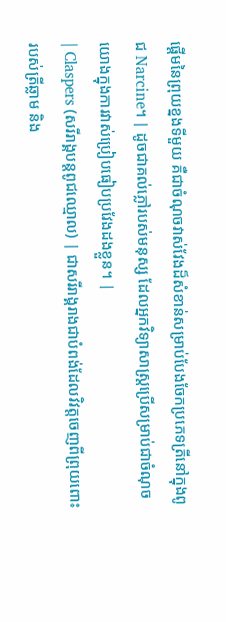ផ្តើមនៃព្រុយខ្នងទីមួយ គឺជាចំណុចវាស់វែងដ៏សំខាន់សម្រាប់បែងចែកប្រភេទត្រីនៅក្នុងពូជ Narcine។ | ដូចជាគល់ភ្លៅរបស់មនុស្ស ដែលអ្នកវិទ្យាសាស្ត្រប្រើសម្រាប់ជាចំណុចយោងក្នុងការវាស់ប្រៀបធៀបប្រវែងដងខ្លួន។ |
| Claspers (សរីរាង្គបន្តពូជឈ្មោល) | ជាសរីរាង្គរាងជាបំពង់ដែលវិវត្តចេញពីព្រុយពោះរបស់ត្រីឆ្លាម និង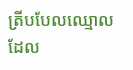ត្រីបបែលឈ្មោល ដែល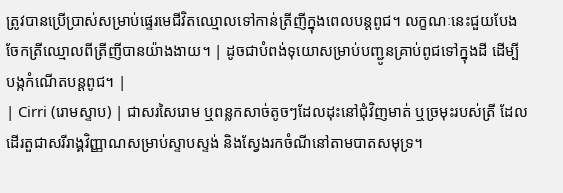ត្រូវបានប្រើប្រាស់សម្រាប់ផ្ទេរមេជីវិតឈ្មោលទៅកាន់ត្រីញីក្នុងពេលបន្តពូជ។ លក្ខណៈនេះជួយបែងចែកត្រីឈ្មោលពីត្រីញីបានយ៉ាងងាយ។ | ដូចជាបំពង់ទុយោសម្រាប់បញ្ជូនគ្រាប់ពូជទៅក្នុងដី ដើម្បីបង្កកំណើតបន្តពូជ។ |
| Cirri (រោមស្ទាប) | ជាសរសៃរោម ឬពន្លកសាច់តូចៗដែលដុះនៅជុំវិញមាត់ ឬច្រមុះរបស់ត្រី ដែលដើរតួជាសរីរាង្គវិញ្ញាណសម្រាប់ស្ទាបស្ទង់ និងស្វែងរកចំណីនៅតាមបាតសមុទ្រ។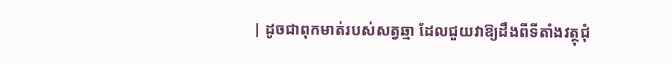| ដូចជាពុកមាត់របស់សត្វឆ្មា ដែលជួយវាឱ្យដឹងពីទីតាំងវត្ថុជុំ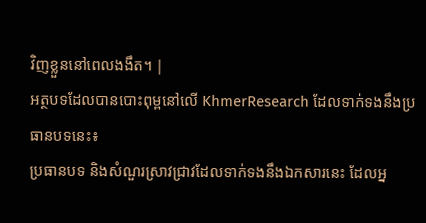វិញខ្លួននៅពេលងងឹត។ |
អត្ថបទដែលបានបោះពុម្ពនៅលើ KhmerResearch ដែលទាក់ទងនឹងប្រធានបទនេះ៖
ប្រធានបទ និងសំណួរស្រាវជ្រាវដែលទាក់ទងនឹងឯកសារនេះ ដែលអ្ន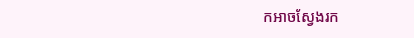កអាចស្វែងរក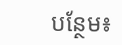បន្ថែម៖